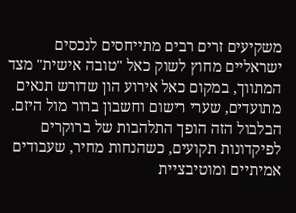משקיעים זרים רבים מתייחסים לנכסים ישראליים מחוץ לשוק כאל "טובה אישית" מצד המתווך, במקום כאל אירוע הון שדורש תנאים מתועדים, שערי רישום וחשבון ברור מול היזם. הבלבול הזה הופך התלהבות של ברוקרים לפיקדונות תקועים, כשהנחות מחיר, שעבודים אמיתיים ומוטיבציית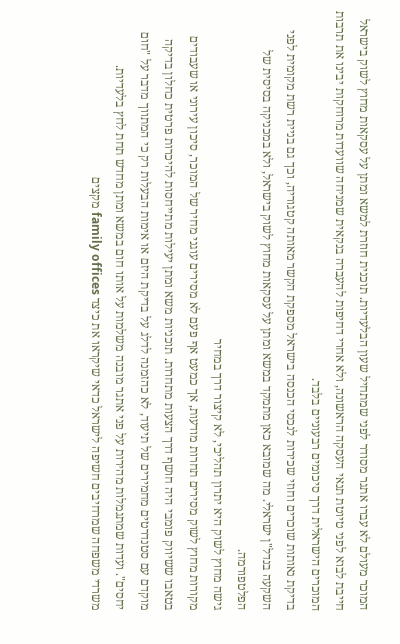המוכר מעולם לא עברו אתגר מסודר לפני שמתחיל שעון הבלעדיות. תוכנית חוזרת למשא ומתן על עסקאות מחוץ לשוק בישראל חייבת לבוא לפני טיוטת תנאי העסקה הראשונה, ולא אחרי דחיפות להעברה בנקאית שמניחה שוועדות מרוחקות יבינו את תרבות המוכרים הישראלית דרך סיכומים רבעוניים בלבד.
בדיקת נאותות שוכרים וחוזי שכירות לנכסי הכנסה בישראל מספקת הקשר מאותה קטגוריה, וכך גם בניית רשת מקומית לפני השקעה בנדל"ן ישראלי. מה שמובא כאן מתמקד במשא ומתן על עסקאות מחוץ לשוק בישראל, ולא במכניקה בסיסית של הפלטפורמה.
גישה מחוץ לשוק היא יתרון תהליכי, לא קיצור דרך במחיר
מקורות מחוץ לשוק מסירים תחרות מודעות, אך כמעט אף פעם לא מסירים עוגני מחיר של המוכר, סיכון עירוני או שעבודים בטאבו ששיווק פומבי היה חושף דרך הצעות מתחרות. תוכניות משא ומתן יעילות מתייחסות להיכרות פרטית כחלון בדיקה מוקדם עם סטנדרטים מחמירים של תיעוד, לא כהזמנה לדלג על בדיקת היזם או אימות הבעלות רק כי המתווך מדבר על "חום יחסים". ועדות שמתגמלות מהירות על פני אתגר מובנה משלמות על אותו חום במשא ומתן מחדש תחת לחץ בלעדיות.
משרדי משפחה שמרחיבים חשיפה לישראל כדאי שיקראו את כיצד family offices מקצים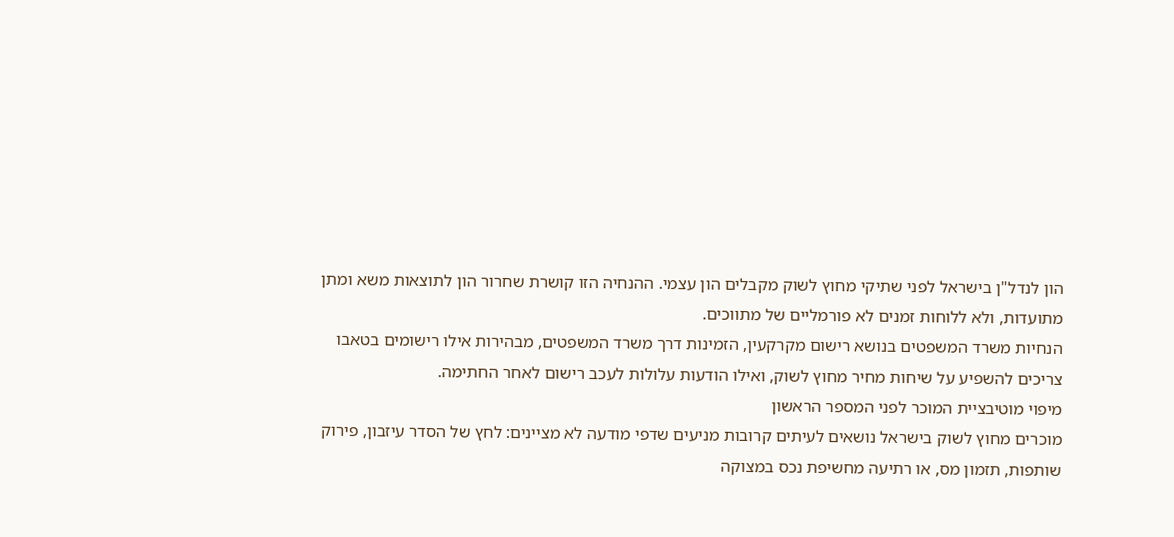הון לנדל"ן בישראל לפני שתיקי מחוץ לשוק מקבלים הון עצמי. ההנחיה הזו קושרת שחרור הון לתוצאות משא ומתן מתועדות, ולא ללוחות זמנים לא פורמליים של מתווכים.
הנחיות משרד המשפטים בנושא רישום מקרקעין, הזמינות דרך משרד המשפטים, מבהירות אילו רישומים בטאבו צריכים להשפיע על שיחות מחיר מחוץ לשוק, ואילו הודעות עלולות לעכב רישום לאחר החתימה.
מיפוי מוטיבציית המוכר לפני המספר הראשון
מוכרים מחוץ לשוק בישראל נושאים לעיתים קרובות מניעים שדפי מודעה לא מציינים: לחץ של הסדר עיזבון, פירוק שותפות, תזמון מס, או רתיעה מחשיפת נכס במצוקה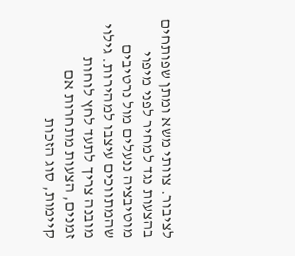לציבור. צוותי משא ומתן שפותחים בהצעות נגד למחיר לפני מיפוי מוטיבציה ננעלים מול נרטיבים שהמתווכים עיצבו למהירות. גילוי מובנה צריך לתעד לחץ לוחות זמנים, הצעות מתחרות אם קיימות, סוג הזכות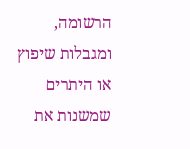הרשומה, ומגבלות שיפוץ או היתרים שמשנות את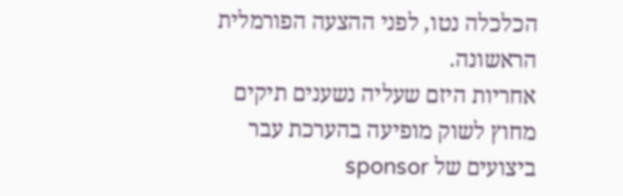הכלכלה נטו, לפני ההצעה הפורמלית הראשונה.
אחריות היזם שעליה נשענים תיקים מחוץ לשוק מופיעה בהערכת עבר ביצועים של sponsor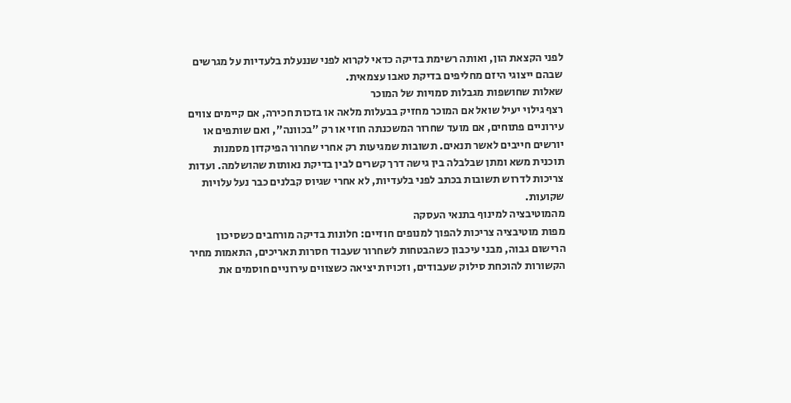לפני הקצאת הון, ואותה רשימת בדיקה כדאי לקרוא לפני שננעלת בלעדיות על מגרשים שבהם ייצוגי היזם מחליפים בדיקת טאבו עצמאית.
שאלות שחושפות מגבלות סמויות של המוכר
רצף גילוי יעיל שואל אם המוכר מחזיק בבעלות מלאה או בזכות חכירה, אם קיימים צווים עירוניים פתוחים, אם מועד שחרור המשכנתה חוזי או רק "בכוונה", ואם שותפים או יורשים חייבים לאשר תנאים. תשובות שמגיעות רק אחרי שחרור הפיקדון מסמנות תוכנית משא ומתן שבלבלה בין גישה דרך קשרים לבין בדיקת נאותות שהושלמה. ועדות צריכות לדרוש תשובות בכתב לפני בלעדיות, לא אחרי שגיוס קבלנים כבר נעל עלויות שקועות.
מהמוטיבציה למינוף בתנאי העסקה
מפות מוטיבציה צריכות להפוך למנופים חוזיים: חלונות בדיקה מורחבים כשסיכון הרישום גבוה, מבני עיכבון כשהבטחות לשחרור שעבוד חסרות תאריכים, התאמות מחיר הקשורות להוכחת סילוק שעבודים, וזכויות יציאה כשצווים עירוניים חוסמים את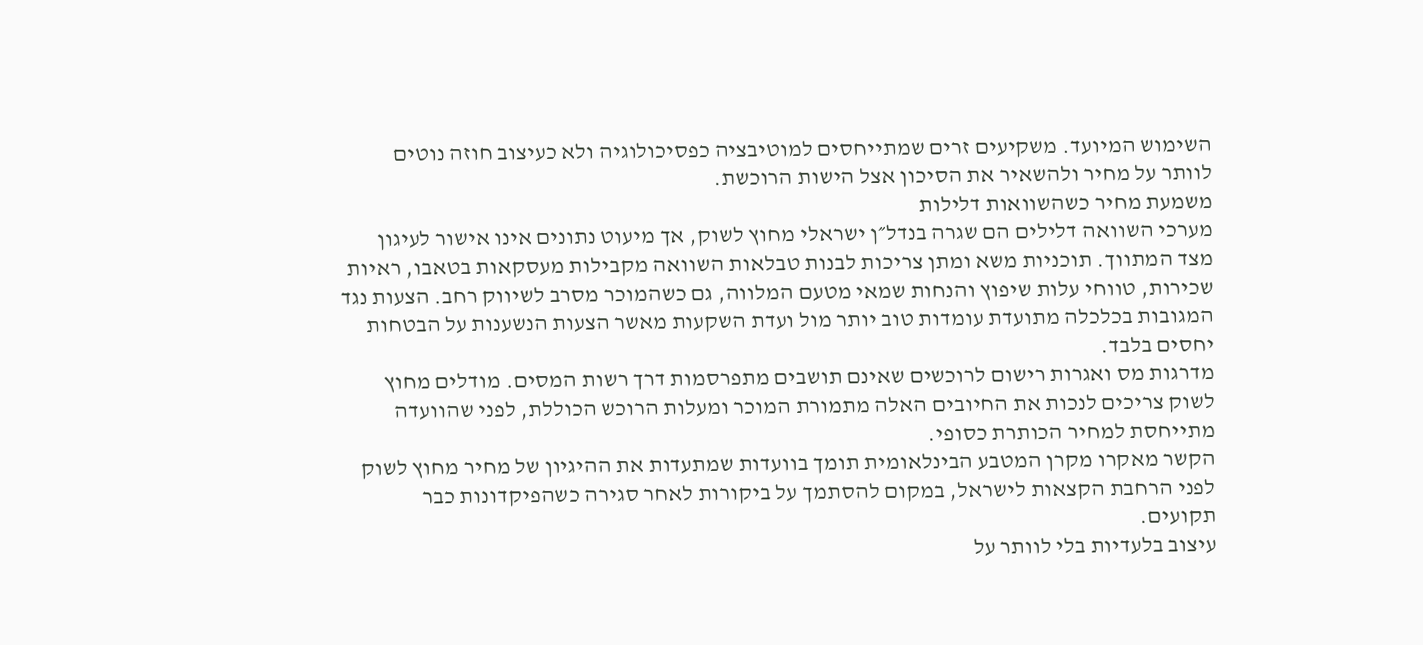השימוש המיועד. משקיעים זרים שמתייחסים למוטיבציה כפסיכולוגיה ולא כעיצוב חוזה נוטים לוותר על מחיר ולהשאיר את הסיכון אצל הישות הרוכשת.
משמעת מחיר כשהשוואות דלילות
מערכי השוואה דלילים הם שגרה בנדל״ן ישראלי מחוץ לשוק, אך מיעוט נתונים אינו אישור לעיגון מצד המתווך. תוכניות משא ומתן צריכות לבנות טבלאות השוואה מקבילות מעסקאות בטאבו, ראיות שכירות, טווחי עלות שיפוץ והנחות שמאי מטעם המלווה, גם כשהמוכר מסרב לשיווק רחב. הצעות נגד המגובות בכלכלה מתועדת עומדות טוב יותר מול ועדת השקעות מאשר הצעות הנשענות על הבטחות יחסים בלבד.
מדרגות מס ואגרות רישום לרוכשים שאינם תושבים מתפרסמות דרך רשות המסים. מודלים מחוץ לשוק צריכים לנכות את החיובים האלה מתמורת המוכר ומעלות הרוכש הכוללת, לפני שהוועדה מתייחסת למחיר הכותרת כסופי.
הקשר מאקרו מקרן המטבע הבינלאומית תומך בוועדות שמתעדות את ההיגיון של מחיר מחוץ לשוק לפני הרחבת הקצאות לישראל, במקום להסתמך על ביקורות לאחר סגירה כשהפיקדונות כבר תקועים.
עיצוב בלעדיות בלי לוותר על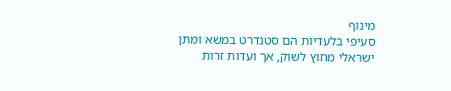מינוף
סעיפי בלעדיות הם סטנדרט במשא ומתן ישראלי מחוץ לשוק, אך ועדות זרות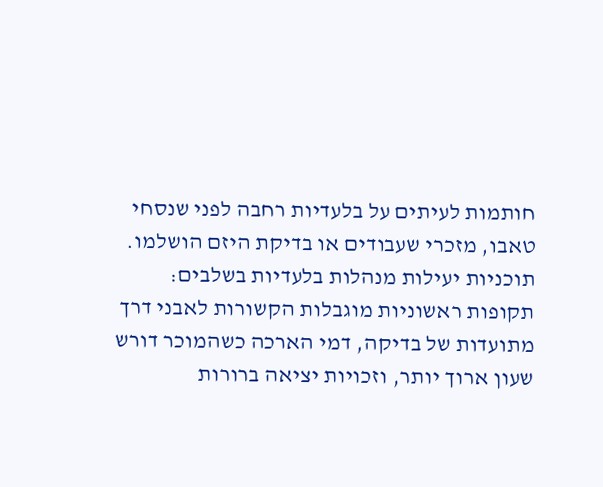חותמות לעיתים על בלעדיות רחבה לפני שנסחי טאבו, מזכרי שעבודים או בדיקת היזם הושלמו. תוכניות יעילות מנהלות בלעדיות בשלבים: תקופות ראשוניות מוגבלות הקשורות לאבני דרך מתועדות של בדיקה, דמי הארכה כשהמוכר דורש שעון ארוך יותר, וזכויות יציאה ברורות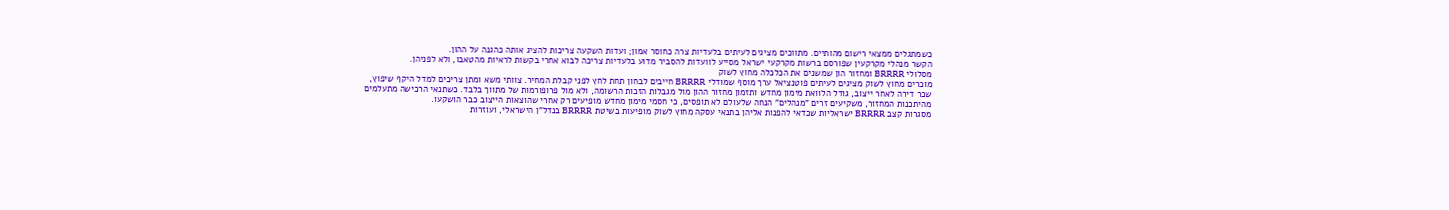כשמתגלים ממצאי רישום מהותיים. מתווכים מציגים לעיתים בלעדיות צרה כחוסר אמון; ועדות השקעה צריכות להציג אותה כהגנה על ההון.
הקשר מנהלי מקרקעין שפורסם ברשות מקרקעי ישראל מסייע לוועדות להסביר מדוע בלעדיות צריכה לבוא אחרי בקשות לראיות מהטאבו, ולא לפניהן.
מסלולי BRRRR ומחזור הון שמשנים את הכלכלה מחוץ לשוק
מוכרים מחוץ לשוק מציגים לעיתים פוטנציאל ערך מוסף שמודלי BRRRR חייבים לבחון תחת לחץ לפני קבלת המחיר. צוותי משא ומתן צריכים למדל היקף שיפוץ, שכר דירה לאחר ייצוב, גודל הלוואת מימון מחדש ותזמון מחזור ההון מול מגבלות הזכות הרשומה, ולא מול פרופורמות של מתווך בלבד. כשתנאי הרכישה מתעלמים מהיתכנות המחזור, משקיעים זרים "מנהלים" הנחה שלעולם לא תופסים, כי חסמי מימון מחדש מופיעים רק אחרי שהוצאות הייצוב כבר הושקעו.
מסגרות קצב BRRRR ישראליות שכדאי להפנות אליהן בתנאי עסקה מחוץ לשוק מופיעות בשיטת BRRRR בנדל"ן הישראלי, ועוזרות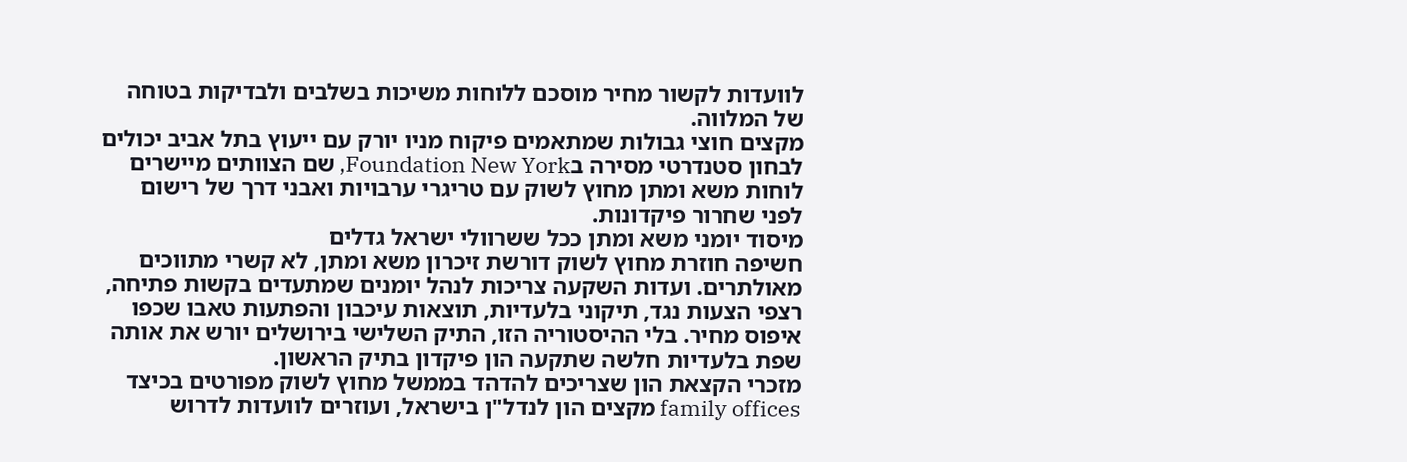לוועדות לקשור מחיר מוסכם ללוחות משיכות בשלבים ולבדיקות בטוחה של המלווה.
מקצים חוצי גבולות שמתאמים פיקוח מניו יורק עם ייעוץ בתל אביב יכולים לבחון סטנדרטי מסירה בFoundation New York, שם הצוותים מיישרים לוחות משא ומתן מחוץ לשוק עם טריגרי ערבויות ואבני דרך של רישום לפני שחרור פיקדונות.
מיסוד יומני משא ומתן ככל ששרוולי ישראל גדלים
חשיפה חוזרת מחוץ לשוק דורשת זיכרון משא ומתן, לא קשרי מתווכים מאולתרים. ועדות השקעה צריכות לנהל יומנים שמתעדים בקשות פתיחה, רצפי הצעות נגד, תיקוני בלעדיות, תוצאות עיכבון והפתעות טאבו שכפו איפוס מחיר. בלי ההיסטוריה הזו, התיק השלישי בירושלים יורש את אותה שפת בלעדיות חלשה שתקעה הון פיקדון בתיק הראשון.
מזכרי הקצאת הון שצריכים להדהד בממשל מחוץ לשוק מפורטים בכיצד family offices מקצים הון לנדל"ן בישראל, ועוזרים לוועדות לדרוש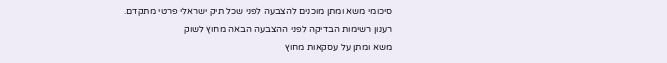סיכומי משא ומתן מוכנים להצבעה לפני שכל תיק ישראלי פרטי מתקדם.
רענון רשימות הבדיקה לפני ההצבעה הבאה מחוץ לשוק
משא ומתן על עסקאות מחוץ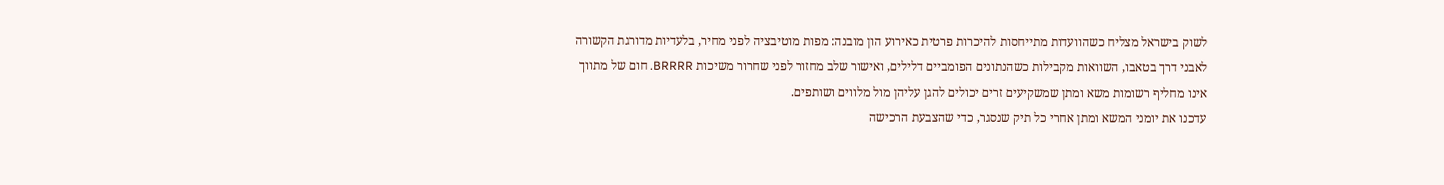לשוק בישראל מצליח כשהוועדות מתייחסות להיכרות פרטית כאירוע הון מובנה: מפות מוטיבציה לפני מחיר, בלעדיות מדורגת הקשורה לאבני דרך בטאבו, השוואות מקבילות כשהנתונים הפומביים דלילים, ואישור שלב מחזור לפני שחרור משיכות BRRRR. חום של מתווך אינו מחליף רשומות משא ומתן שמשקיעים זרים יכולים להגן עליהן מול מלווים ושותפים.
עדכנו את יומני המשא ומתן אחרי כל תיק שנסגר, כדי שהצבעת הרכישה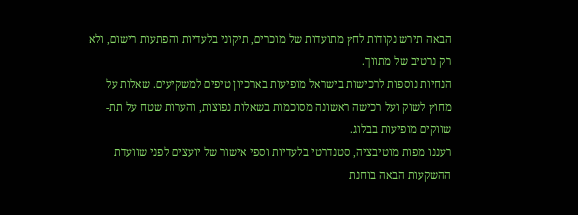הבאה תירש נקודות לחץ מתועדות של מוכרים, תיקוני בלעדיות והפתעות רישום, ולא רק נרטיב של מתווך.
הנחיות נוספות לרכישות בישראל מופיעות בארכיון טיפים למשקיעים. שאלות על מחוץ לשוק ועל רכישה ראשונה מסוכמות בשאלות נפוצות, והערות שטח על תת-שווקים מופיעות בבלוג.
רעננו מפות מוטיבציה, סטנדרטי בלעדיות וספי אישור של יועצים לפני שוועדת ההשקעות הבאה בוחנת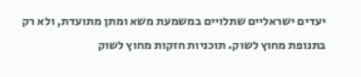יעדים ישראליים שתלויים במשמעת משא ומתן מתועדת, ולא רק בתנופת מחוץ לשוק. תוכניות חזקות מחוץ לשוק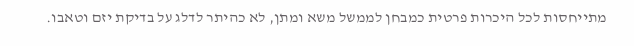מתייחסות לכל היכרות פרטית כמבחן לממשל משא ומתן, לא כהיתר לדלג על בדיקת יזם וטאבו.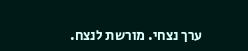ערך נצחי. מורשת לנצח.